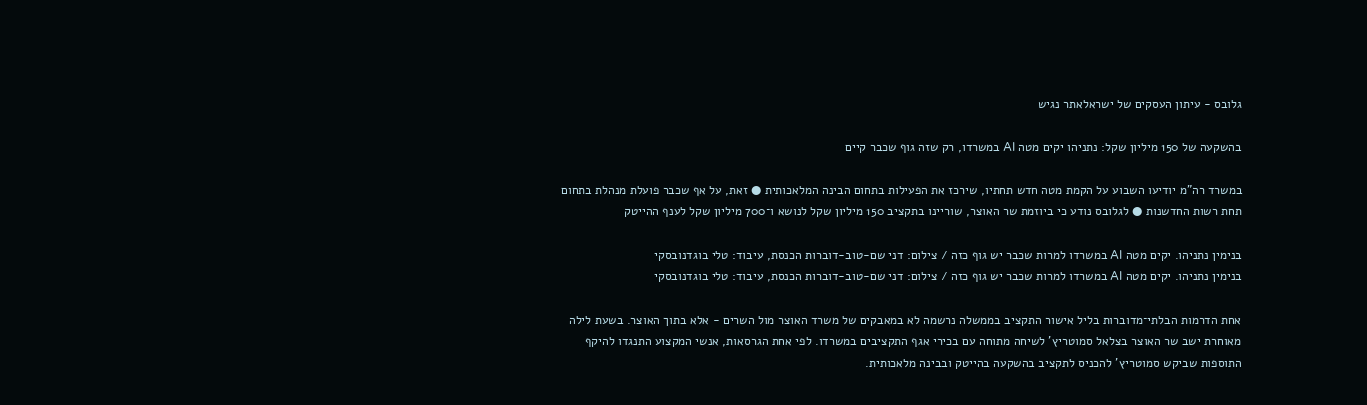גלובס - עיתון העסקים של ישראלאתר נגיש

בהשקעה של 150 מיליון שקל: נתניהו יקים מטה AI במשרדו, רק שזה גוף שכבר קיים

במשרד רה"מ יודיעו השבוע על הקמת מטה חדש תחתיו, שירכז את הפעילות בתחום הבינה המלאכותית ● זאת, על אף שכבר פועלת מנהלת בתחום תחת רשות החדשנות ● לגלובס נודע כי ביוזמת שר האוצר, שוריינו בתקציב 150 מיליון שקל לנושא ו־700 מיליון שקל לענף ההייטק

בנימין נתניהו. יקים מטה AI במשרדו למרות שכבר יש גוף כזה / צילום: דני שם-טוב-דוברות הכנסת, עיבוד: טלי בוגדנובסקי
בנימין נתניהו. יקים מטה AI במשרדו למרות שכבר יש גוף כזה / צילום: דני שם-טוב-דוברות הכנסת, עיבוד: טלי בוגדנובסקי

אחת הדרמות הבלתי־מדוברות בליל אישור התקציב בממשלה נרשמה לא במאבקים של משרד האוצר מול השרים - אלא בתוך האוצר. בשעת לילה מאוחרת ישב שר האוצר בצלאל סמוטריץ' לשיחה מתוחה עם בכירי אגף התקציבים במשרדו. לפי אחת הגרסאות, אנשי המקצוע התנגדו להיקף התוספות שביקש סמוטריץ' להכניס לתקציב בהשקעה בהייטק ובבינה מלאכותית.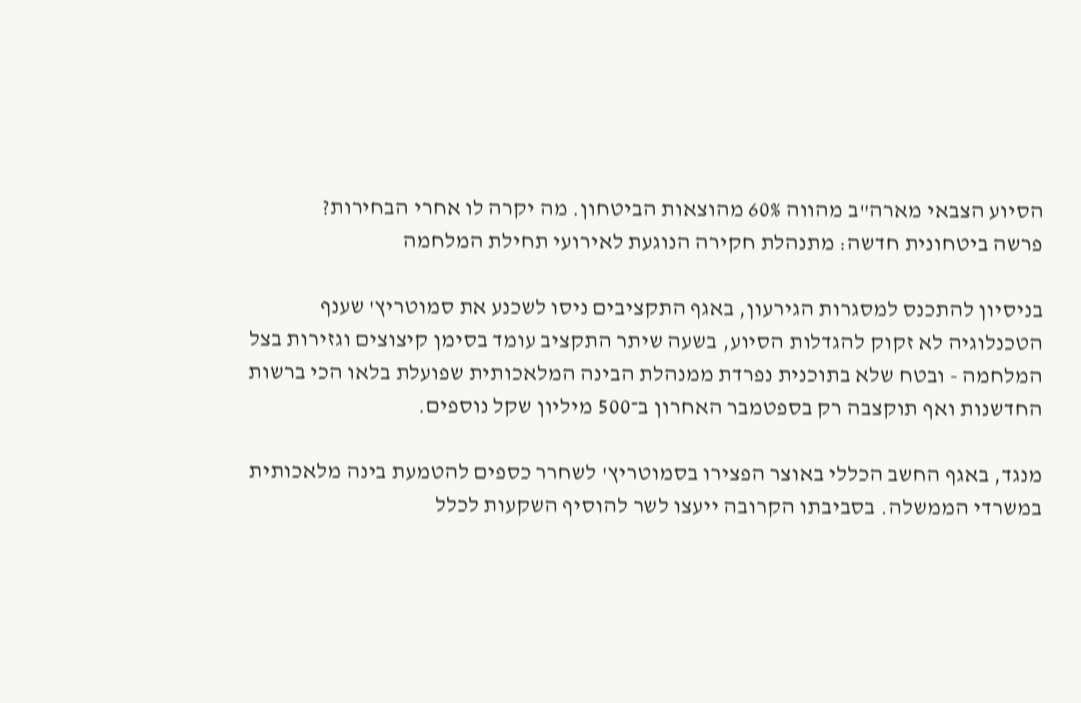הסיוע הצבאי מארה"ב מהווה 60% מהוצאות הביטחון. מה יקרה לו אחרי הבחירות?
פרשה ביטחונית חדשה: מתנהלת חקירה הנוגעת לאירועי תחילת המלחמה

בניסיון להתכנס למסגרות הגירעון, באגף התקציבים ניסו לשכנע את סמוטריץ' שענף הטכנלוגיה לא זקוק להגדלות הסיוע, בשעה שיתר התקציב עומד בסימן קיצוצים וגזירות בצל המלחמה - ובטח שלא בתוכנית נפרדת ממנהלת הבינה המלאכותית שפועלת בלאו הכי ברשות החדשנות ואף תוקצבה רק בספטמבר האחרון ב־500 מיליון שקל נוספים.

מנגד, באגף החשב הכללי באוצר הפצירו בסמוטריץ' לשחרר כספים להטמעת בינה מלאכותית במשרדי הממשלה. בסביבתו הקרובה ייעצו לשר להוסיף השקעות לכלל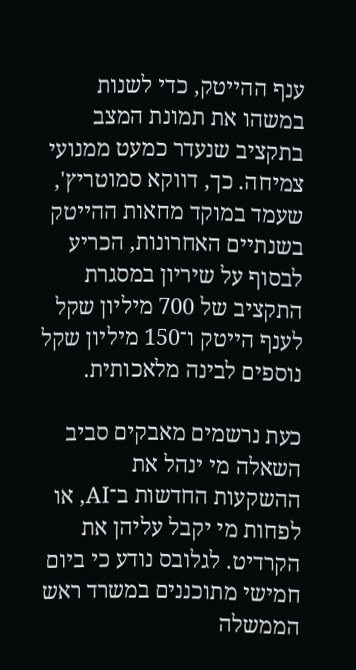ענף ההייטק, כדי לשנות במשהו את תמונת המצב בתקציב שנעדר כמעט ממנועי צמיחה. כך, דווקא סמוטריץ', שעמד במוקד מחאות ההייטק בשנתיים האחרונות, הכריע לבסוף על שיריון במסגרת התקציב של 700 מיליון שקל לענף הייטק ו־150 מיליון שקל נוספים לבינה מלאכותית.

כעת נרשמים מאבקים סביב השאלה מי ינהל את ההשקעות החדשות ב־AI, או לפחות מי יקבל עליהן את הקרדיט. לגלובס נודע כי ביום חמישי מתוכננים במשרד ראש הממשלה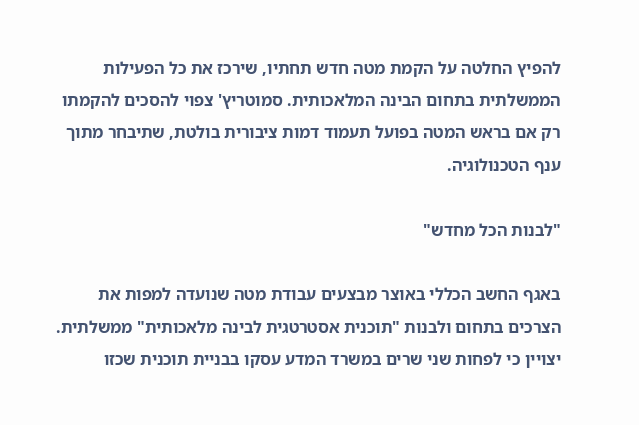להפיץ החלטה על הקמת מטה חדש תחתיו, שירכז את כל הפעילות הממשלתית בתחום הבינה המלאכותית. סמוטריץ' צפוי להסכים להקמתו רק אם בראש המטה בפועל תעמוד דמות ציבורית בולטת, שתיבחר מתוך ענף הטכנולוגיה.

"לבנות הכל מחדש"

באגף החשב הכללי באוצר מבצעים עבודת מטה שנועדה למפות את הצרכים בתחום ולבנות "תוכנית אסטרטגית לבינה מלאכותית" ממשלתית. יצויין כי לפחות שני שרים במשרד המדע עסקו בבניית תוכנית שכזו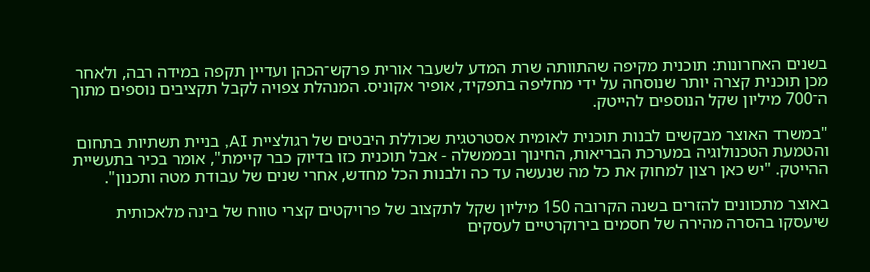בשנים האחרונות: תוכנית מקיפה שהתוותה שרת המדע לשעבר אורית פרקש־הכהן ועדיין תקפה במידה רבה, ולאחר מכן תוכנית קצרה יותר שנוסחה על ידי מחליפה בתפקיד, אופיר אקוניס. המנהלת צפויה לקבל תקציבים נוספים מתוך ה־700 מיליון שקל הנוספים להייטק.

"במשרד האוצר מבקשים לבנות תוכנית לאומית אסטרטגית שכוללת היבטים של רגולציית AI, בניית תשתיות בתחום והטמעת הטכנולוגיה במערכת הבריאות, החינוך ובממשלה - אבל תוכנית כזו בדיוק כבר קיימת", אומר בכיר בתעשיית ההייטק. "יש כאן רצון למחוק את כל מה שנעשה עד כה ולבנות הכל מחדש, אחרי שנים של עבודת מטה ותכנון".

באוצר מתכוונים להזרים בשנה הקרובה 150 מיליון שקל לתקצוב של פרויקטים קצרי טווח של בינה מלאכותית שיעסקו בהסרה מהירה של חסמים בירוקרטיים לעסקים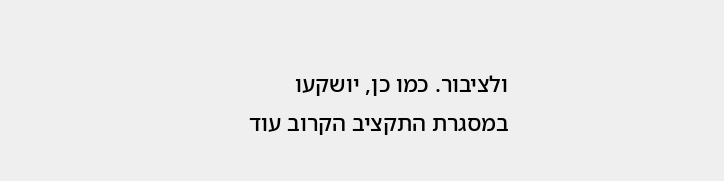ולציבור. כמו כן, יושקעו במסגרת התקציב הקרוב עוד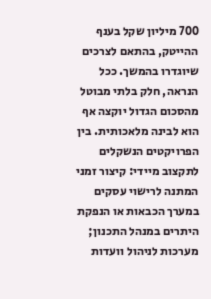700 מיליון שקל בענף ההייטק, בהתאם לצרכים שיוגדרו בהמשך. ככל הנראה, חלק בלתי מבוטל מהסכום הגדול יוקצה אף הוא לבינה מלאכותית. בין הפרויקטים הנשקלים לתקצוב מיידי: קיצור זמני המתנה לרישוי עסקים במערך הכבאות או הנפקת היתרים במנהל התכנון; מערכות לניהול וועדות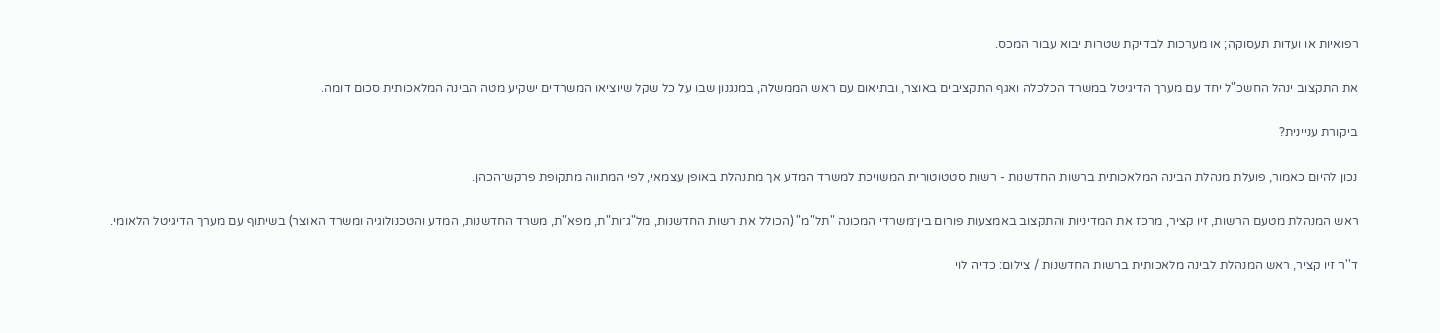רפואיות או ועדות תעסוקה; או מערכות לבדיקת שטרות יבוא עבור המכס.

את התקצוב ינהל החשכ"ל יחד עם מערך הדיגיטל במשרד הכלכלה ואגף התקציבים באוצר, ובתיאום עם ראש הממשלה, במנגנון שבו על כל שקל שיוציאו המשרדים ישקיע מטה הבינה המלאכותית סכום דומה.

ביקורת עניינית?

נכון להיום כאמור, פועלת מנהלת הבינה המלאכותית ברשות החדשנות - רשות סטטוטורית המשויכת למשרד המדע אך מתנהלת באופן עצמאי, לפי המתווה מתקופת פרקש־הכהן.

ראש המנהלת מטעם הרשות, זיו קציר, מרכז את המדיניות והתקצוב באמצעות פורום בין־משרדי המכונה "תל"מ" (הכולל את רשות החדשנות, מל"ג־ות"ת, מפא"ת, משרד החדשנות, המדע והטכנולוגיה ומשרד האוצר) בשיתוף עם מערך הדיגיטל הלאומי.

ד''ר זיו קציר, ראש המנהלת לבינה מלאכותית ברשות החדשנות / צילום: כדיה לוי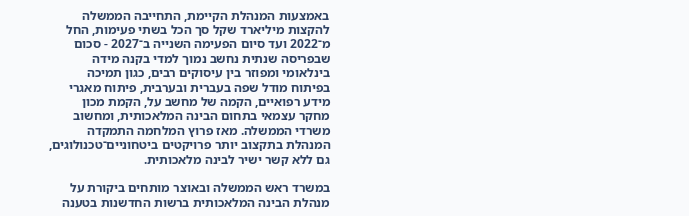באמצעות המנהלת הקיימת, התחייבה הממשלה להקצות מיליארד שקל סך הכל בשתי פעימות, החל מ־2022 ועד סיום הפעימה השנייה ב־2027 - סכום שבפריסה שנתית נחשב נמוך למדי בקנה מידה בינלאומי ומפוזר בין עיסוקים רבים, כגון תמיכה בפיתוח מודל שפה בעברית ובערבית, פיתוח מאגרי מידע רפואיים, הקמה של מחשב על, הקמת מכון מחקר עצמאי בתחום הבינה המלאכותית, ומחשוב משרדי הממשלה. מאז פרוץ המלחמה התמקדה המנהלת בתקצוב יותר פרויקטים ביטחוניים־טכנולוגים, גם ללא קשר ישיר לבינה מלאכותית.

במשרד ראש הממשלה ובאוצר מותחים ביקורת על מנהלת הבינה המלאכותית ברשות החדשנות בטענה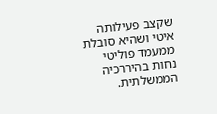שקצב פעילותה איטי ושהיא סובלת ממעמד פוליטי נחות בהיררכיה הממשלתית.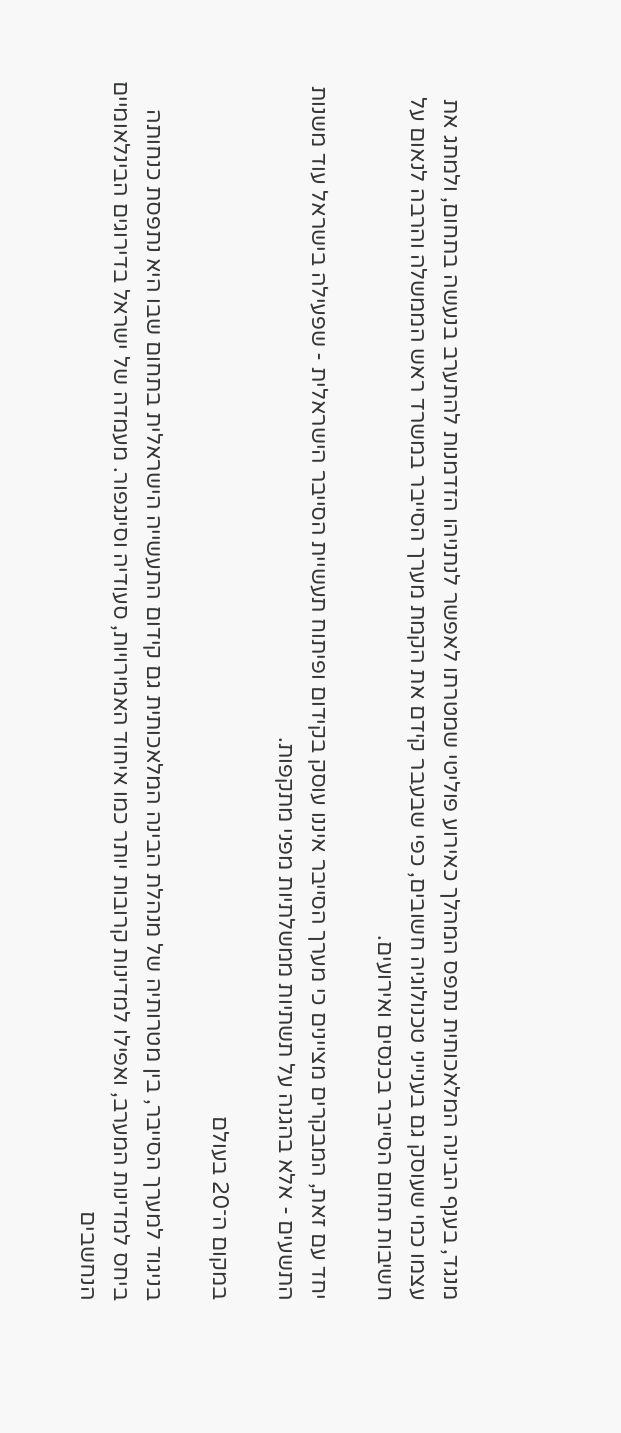מנגד, בענף הבינה המלאכותית נתפס המהלך כאירוע פוליטי שמטרתו לאפשר לנתניהו הזדמנות להתערב בנעשה בתחום, ולמתג את עצמו כמי שעוסק גם בענייני טכנולוגיה חשובים, כפי שבעבר קידם את הקמת מערך הסייבר במשרד ראש הממשלה והרבה לנאום על חשיבות תחום הסייבר בכנסים ואירועים.

יחד עם זאת, המבקרים מציינים כי מערך הסייבר איננו עוסק בקידום ופיתוח תעשיית הסייבר הישראלית - שפעילה בישראל עוד משנות התשעים - אלא בהגנה על תשתיות ממשלתיות מפני מתקפות.

במקום ה־20 בעולם

בניגוד למערך הסייבר, בין מטרותיה של מנהלת הבינה המלאכותית גם קידום התעשייה הישראלית בתחום שבו היא נתפסת כנחותה ביחס למדינות המערב, ואפילו למדינות קרובות יותר כמו איחוד האמירויות, סעודיה וסינגפור. מעמדה של ישראל בדירוגים הבינלאומיים הנחשבים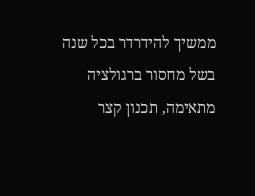ממשיך להידרדר בכל שנה בשל מחסור ברגולציה מתאימה, תכנון קצר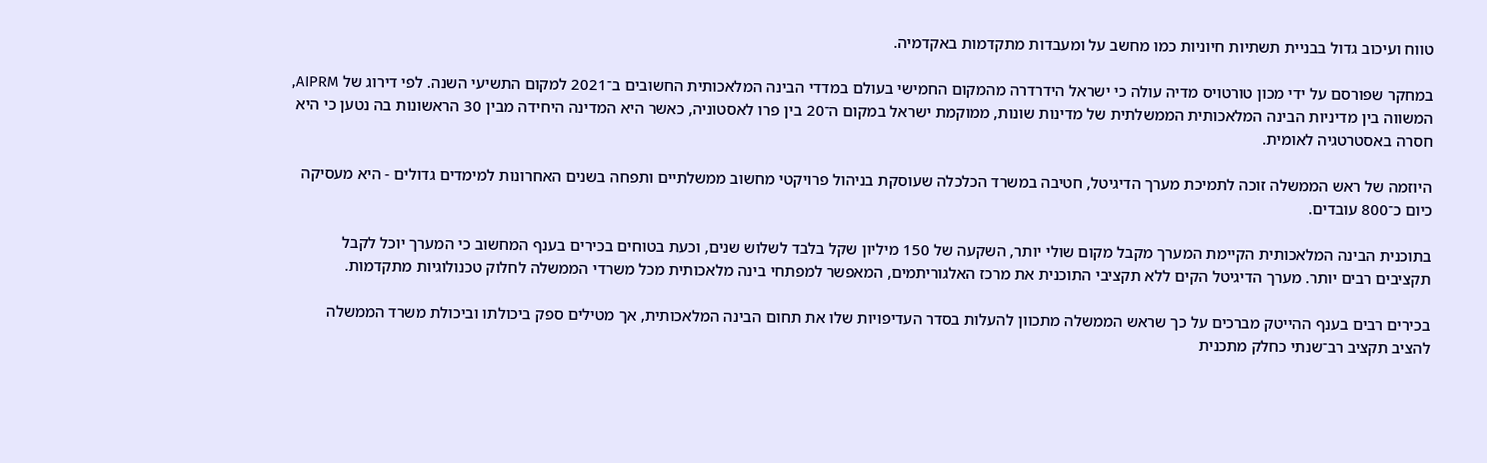טווח ועיכוב גדול בבניית תשתיות חיוניות כמו מחשב על ומעבדות מתקדמות באקדמיה.

במחקר שפורסם על ידי מכון טורטויס מדיה עולה כי ישראל הידרדרה מהמקום החמישי בעולם במדדי הבינה המלאכותית החשובים ב־2021 למקום התשיעי השנה. לפי דירוג של AIPRM, המשווה בין מדיניות הבינה המלאכותית הממשלתית של מדינות שונות, ממוקמת ישראל במקום ה־20 בין פרו לאסטוניה, כאשר היא המדינה היחידה מבין 30 הראשונות בה נטען כי היא חסרה באסטרטגיה לאומית.

היוזמה של ראש הממשלה זוכה לתמיכת מערך הדיגיטל, חטיבה במשרד הכלכלה שעוסקת בניהול פרויקטי מחשוב ממשלתיים ותפחה בשנים האחרונות למימדים גדולים - היא מעסיקה כיום כ־800 עובדים.

בתוכנית הבינה המלאכותית הקיימת המערך מקבל מקום שולי יותר, השקעה של 150 מיליון שקל בלבד לשלוש שנים, וכעת בטוחים בכירים בענף המחשוב כי המערך יוכל לקבל תקציבים רבים יותר. מערך הדיגיטל הקים ללא תקציבי התוכנית את מרכז האלגוריתמים, המאפשר למפתחי בינה מלאכותית מכל משרדי הממשלה לחלוק טכנולוגיות מתקדמות.

בכירים רבים בענף ההייטק מברכים על כך שראש הממשלה מתכוון להעלות בסדר העדיפויות שלו את תחום הבינה המלאכותית, אך מטילים ספק ביכולתו וביכולת משרד הממשלה להציב תקציב רב־שנתי כחלק מתכנית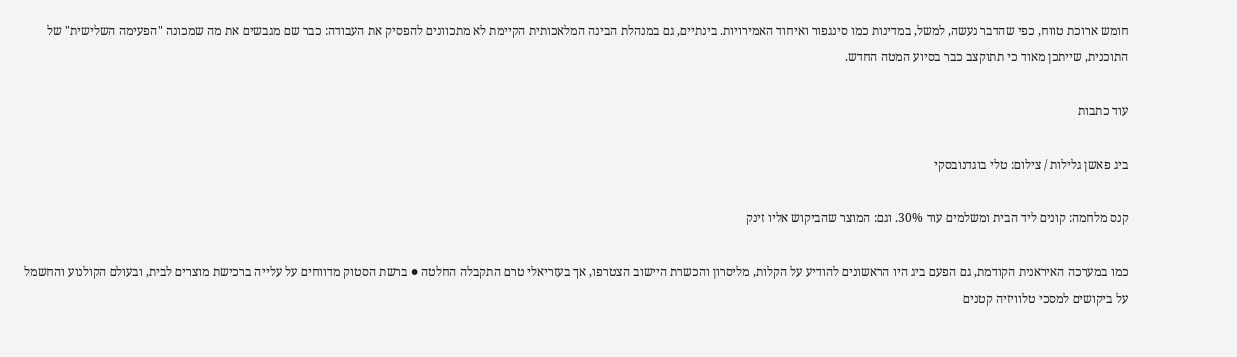חומש ארוכת טווח, כפי שהדבר נעשה, למשל, במדינות כמו סינגפור ואיחוד האמירויות. בינתיים, גם במנהלת הבינה המלאכותית הקיימת לא מתכוונים להפסיק את העבודה: כבר שם מגבשים את מה שמכונה "הפעימה השלישית" של התוכנית, שייתכן מאוד כי תתוקצב כבר בסיוע המטה החדש.

עוד כתבות

ביג פאשן גלילות / צילום: טלי בוגדנובסקי

קנס מלחמה: קונים ליד הבית ומשלמים עוד 30%. וגם: המוצר שהביקוש אליו זינק

כמו במערכה האיראנית הקודמת, גם הפעם ביג היו הראשונים להודיע על הקלות, מליסרון והכשרת היישוב הצטרפו, אך בעזריאלי טרם התקבלה החלטה ● ברשת הסטוק מדווחים על עלייה ברכישת מוצרים לבית, ובעולם הקולנוע והחשמל על ביקושים למסכי טלוויזיה קטנים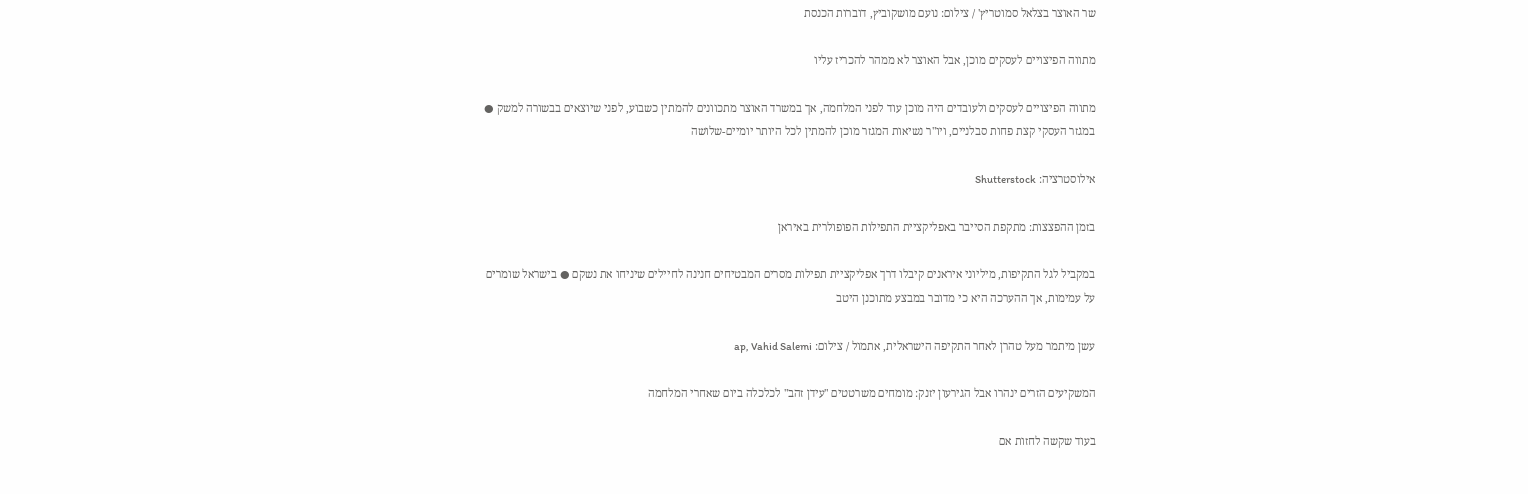שר האוצר בצלאל סמוטריץ' / צילום: נועם מושקוביץ, דוברות הכנסת

מתווה הפיצויים לעסקים מוכן, אבל האוצר לא ממהר להכריז עליו

מתווה הפיצויים לעסקים ולעובדים היה מוכן עוד לפני המלחמה, אך במשרד האוצר מתכוונים להמתין כשבוע, לפני שיוצאים בבשורה למשק ● במגזר העסקי קצת פחות סבלניים, ויו"ר נשיאות המגזר מוכן להמתין לכל היותר יומיים-שלושה

אילוסטרציה: Shutterstock

בזמן ההפצצות: מתקפת הסייבר באפליקציית התפילות הפופולרית באיראן

במקביל לגל התקיפות, מיליוני איראנים קיבלו דרך אפליקציית תפילות מסרים המבטיחים חנינה לחיילים שיניחו את נשקם ● בישראל שומרים על עמימות, אך ההערכה היא כי מדובר במבצע מתוכנן היטב

עשן מיתמר מעל טהרן לאחר התקיפה הישראלית, אתמול / צילום: ap, Vahid Salemi

המשקיעים הזרים ינהרו אבל הגירעון יזנק: מומחים משרטטים "עידן זהב" לכלכלה ביום שאחרי המלחמה

בעוד שקשה לחזות אם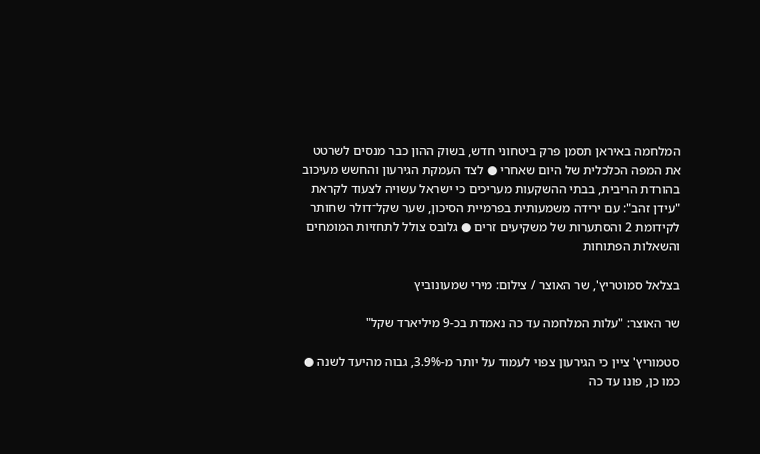המלחמה באיראן תסמן פרק ביטחוני חדש, בשוק ההון כבר מנסים לשרטט את המפה הכלכלית של היום שאחרי ● לצד העמקת הגירעון והחשש מעיכוב בהורדת הריבית, בבתי ההשקעות מעריכים כי ישראל עשויה לצעוד לקראת "עידן זהב": עם ירידה משמעותית בפרמיית הסיכון, שער שקל־דולר שחותר לקידומת 2 והסתערות של משקיעים זרים ● גלובס צולל לתחזיות המומחים והשאלות הפתוחות

בצלאל סמוטריץ', שר האוצר / צילום: מירי שמעונוביץ

שר האוצר: "עלות המלחמה עד כה נאמדת בכ-9 מיליארד שקל"

סטמוריץ' ציין כי הגירעון צפוי לעמוד על יותר מ-3.9%, גבוה מהיעד לשנה ● כמו כן, פונו עד כה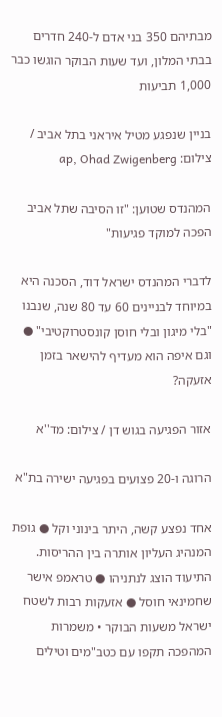מבתיהם 350 בני אדם ל-240 חדרים בבתי המלון, ועד שעות הבוקר הוגשו כבר 1,000 תביעות

בניין שנפגע מטיל איראני בתל אביב / צילום: ap, Ohad Zwigenberg

המהנדס שטוען: "זו הסיבה שתל אביב הפכה למוקד פגיעות"

לדברי המהנדס ישראל דוד, הסכנה היא במיוחד לבניינים 60 עד 80 שנה, שנבנו "בלי מיגון ובלי חוסן קונסטרוקטיבי" ● וגם איפה הוא מעדיף להישאר בזמן אזעקה?

אזור הפגיעה בגוש דן / צילום: מד''א

הרוגה ו-20 פצועים בפגיעה ישירה בת"א

אחד נפצע קשה, היתר בינוני וקל ● גופת המנהיג העליון אותרה בין ההריסות. התיעוד הוצג לנתניהו ● טראמפ אישר שחמינאי חוסל ● אזעקות רבות לשטח ישראל משעות הבוקר • משמרות המהפכה תקפו עם כטב"מים וטילים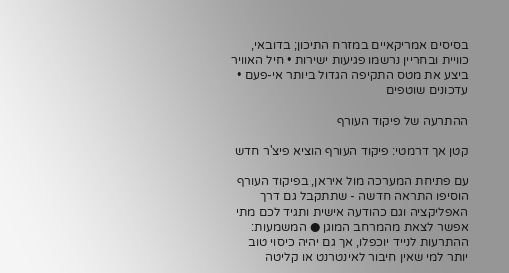בסיסים אמריקאיים במזרח התיכון; בדובאי, כוויית ובחריין נרשמו פגיעות ישירות • חיל האוויר ביצע את מטס התקיפה הגדול ביותר אי-פעם • עדכונים שוטפים

ההתרעה של פיקוד העורף

קטן אך דרמטי: פיקוד העורף הוציא פיצ'ר חדש

עם פתיחת המערכה מול איראן, בפיקוד העורף הוסיפו התראה חדשה - שתתקבל גם דרך האפליקציה וגם כהודעה אישית ותגיד לכם מתי אפשר לצאת מהמרחב המוגן ● המשמעות: ההתרעות לנייד יוכפלו, אך גם יהיה כיסוי טוב יותר למי שאין חיבור לאינטרנט או קליטה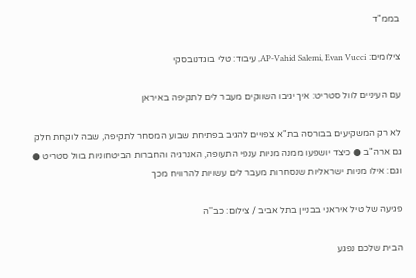בממ"ד

צילומים: AP-Vahid Salemi, Evan Vucci, עיבוד: טלי בוגדנובסקי

עם העיניים לוול סטריט: איך יגיבו השווקים מעבר לים לתקיפה באיראן

לא רק המשקיעים בבורסה בת"א צפויים להגיב בפתיחת שבוע המסחר לתקיפה, שבה לוקחת חלק גם ארה"ב ● כיצד יושפעו ממנה מניות ענפי התעופה, האנרגיה והחברות הביטחוניות בוול סטריט ● וגם: אילו מניות ישראליות שנסחרות מעבר לים עשויות להרוויח מכך

פגיעה של טיל איראני בבניין בתל אביב / צילום: כב''ה

הבית שלכם נפגע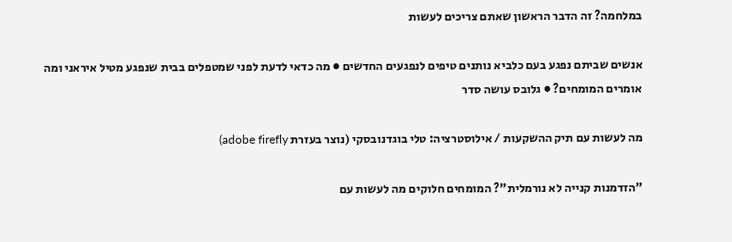במלחמה? זה הדבר הראשון שאתם צריכים לעשות

אנשים שביתם נפגע בעם כלביא נותנים טיפים לנפגעים החדשים ● מה כדאי לדעת לפני שמטפלים בבית שנפגע מטיל איראני ומה אומרים המומחים? ● גלובס עושה סדר

מה לעשות עם תיק ההשקעות / אילוסטרציה: טלי בוגדנובסקי (נוצר בעזרת adobe firefly)

"הזדמנות קנייה לא נורמלית"? המומחים חלוקים מה לעשות עם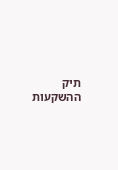תיק ההשקעות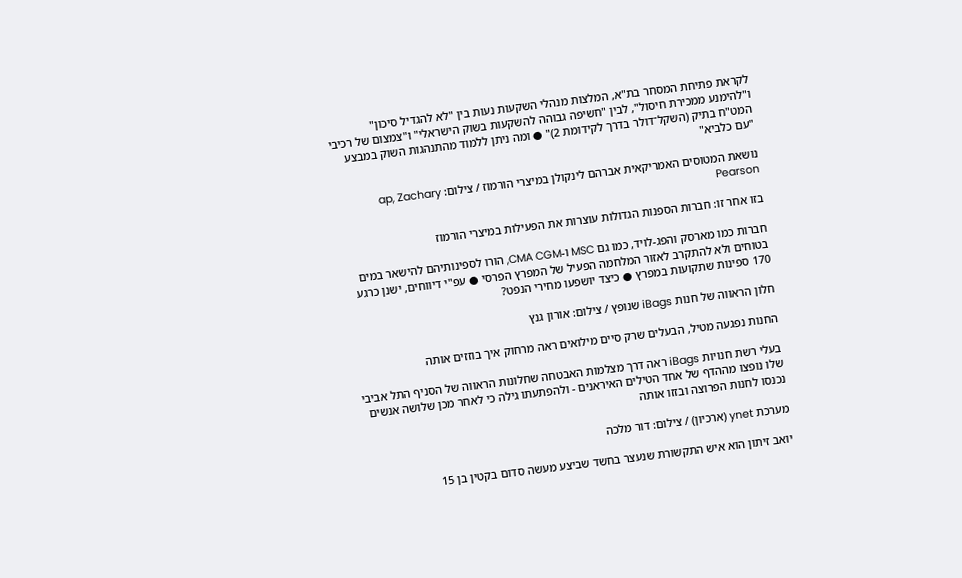לקראת פתיחת המסחר בת"א, המלצות מנהלי השקעות נעות בין "לא להגדיל סיכון" ו"להימנע ממכירת חיסול", לבין "חשיפה גבוהה להשקעות בשוק הישראלי" ו"צמצום של רכיבי המט"ח בתיק (השקל־דולר בדרך לקידומת 2)" ● ומה ניתן ללמוד מהתנהגות השוק במבצע "עם כלביא"

נושאת המטוסים האמריקאית אברהם לינקולן במיצרי הורמוז / צילום: ap, Zachary Pearson

בזו אחר זו: חברות הספנות הגדולות עוצרות את הפעילות במיצרי הורמוז

חברות כמו מארסק והפג-לויד, כמו גם MSC ו-CMA CGM, הורו לספינותיהם להישאר במים בטוחים ולא להתקרב לאזור המלחמה הפעיל של המפרץ הפרסי ● עפ"י דיווחים, ישנן כרגע 170 ספינות שתקועות במפרץ ● כיצד יושפעו מחירי הנפט?

חלון הראווה של חנות iBags שנופץ / צילום: אורון גנץ

החנות נפגעה מטיל, הבעלים שרק סיים מילואים ראה מרחוק איך בוזזים אותה

בעלי רשת חנויות iBags ראה דרך מצלמות האבטחה שחלונות הראווה של הסניף התל אביבי שלו נופצו מההדף של אחד הטילים האיראנים - ולהפתעתו גילה כי לאחר מכן שלושה אנשים נכנסו לחנות הפרוצה ובזזו אותה

מערכת ynet (ארכיון) / צילום: דור מלכה

יואב זיתון הוא איש התקשורת שנעצר בחשד שביצע מעשה סדום בקטין בן 15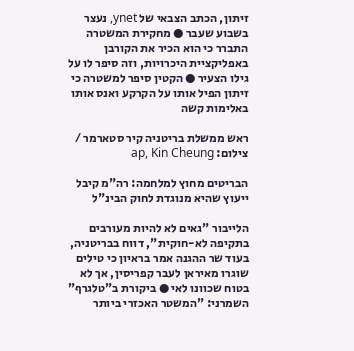זיתון, הכתב הצבאי של ynet, נעצר בשבוע שעבר ● מחקירת המשטרה התברר כי הוא הכיר את הקורבן באפליקציית היכרויות, וזה סיפר לו על גילו הצעיר ● הקטין סיפר למשטרה כי זיתון הפיל אותו על הקרקע ואנס אותו באלימות קשה

ראש ממשלת בריטניה קיר סטארמר / צילום: ap, Kin Cheung

הבריטים מחוץ למלחמה: רה"מ קיבל ייעוץ שהיא מנוגדת לחוק הבינ"ל

הלייבור "גאים לא להיות מעורבים בתקיפה לא-חוקית", דווח בבריטניה, בעוד שר ההגנה אמר בראיון כי טילים שוגרו מאיראן לעבר קפריסין, אך לא בטוח שכוונו לאי ● ביקורת ב"טלגרף" השמרני: "המשטר האכזרי ביותר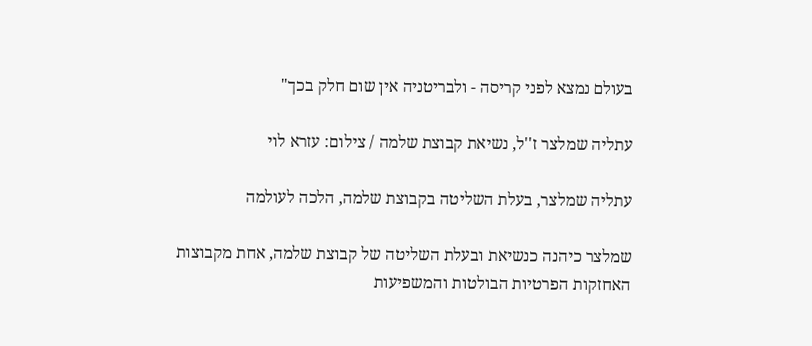בעולם נמצא לפני קריסה - ולבריטניה אין שום חלק בכך"

עתליה שמלצר ז''ל, נשיאת קבוצת שלמה / צילום: עזרא לוי

עתליה שמלצר, בעלת השליטה בקבוצת שלמה, הלכה לעולמה

שמלצר כיהנה כנשיאת ובעלת השליטה של קבוצת שלמה, אחת מקבוצות האחזקות הפרטיות הבולטות והמשפיעות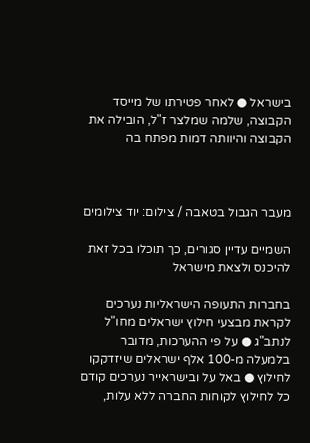בישראל ● לאחר פטירתו של מייסד הקבוצה, שלמה שמלצר ז"ל, הובילה את הקבוצה והיוותה דמות מפתח בה



מעבר הגבול בטאבה / צילום: יוד צילומים

השמיים עדיין סגורים, כך תוכלו בכל זאת להיכנס ולצאת מישראל

בחברות התעופה הישראליות נערכים לקראת מבצעי חילוץ ישראלים מחו"ל לנתב"ג ● על פי ההערכות, מדובר בלמעלה מ-100 אלף ישראלים שיזדקקו לחילוץ ● באל על ובישראייר נערכים קודם כל לחילוץ לקוחות החברה ללא עלות,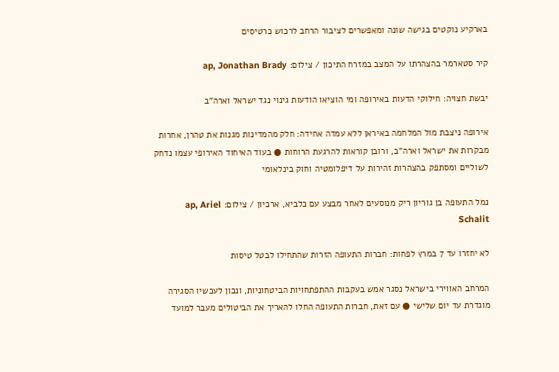בארקיע נוקטים בגישה שונה ומאפשרים לציבור הרחב לרכוש כרטיסים

קיר סטארמר בהצהרתו על המצב במזרח התיכון / צילום: ap, Jonathan Brady

יבשת חצויה: חילוקי הדעות באירופה ומי הוציאו הודעות גינוי נגד ישראל וארה"ב

אירופה ניצבת מול המלחמה באיראן ללא עמדה אחידה: חלק מהמדינות מגנות את טהרן, אחרות מבקרות את ישראל וארה"ב, ורובן קוראות להרגעת הרוחות ● בעוד האיחוד האירופי עצמו נדחק לשוליים ומסתפק בהצהרות זהירות על דיפלומטיה וחוק בינלאומי

נמל התעופה בן גוריון ריק מנוסעים לאחר מבצע עם כלביא, ארכיון / צילום: ap, Ariel Schalit

לא יחזרו עד 7 במרץ לפחות: חברות התעופה הזרות שהתחילו לבטל טיסות

המרחב האווירי בישראל נסגר אמש בעקבות ההתפתחויות הביטחוניות, ונכון לעכשיו הסגירה מוגדרת עד יום שלישי ● עם זאת, חברות התעופה החלו להאריך את הביטולים מעבר למועד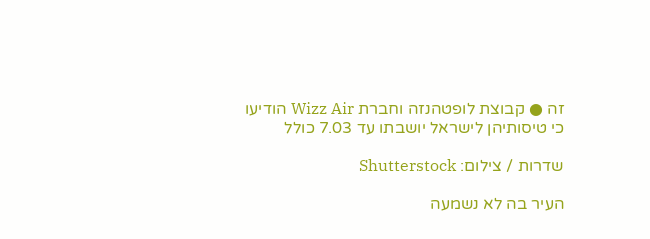זה ● קבוצת לופטהנזה וחברת Wizz Air הודיעו כי טיסותיהן לישראל יושבתו עד 7.03 כולל

שדרות / צילום: Shutterstock

העיר בה לא נשמעה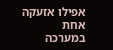אפילו אזעקה אחת במערכה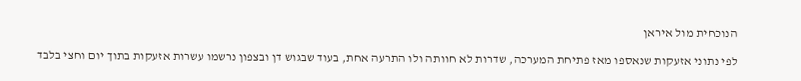הנוכחית מול איראן

לפי נתוני אזעקות שנאספו מאז פתיחת המערכה, שדרות לא חוותה ולו התרעה אחת, בעוד שבגוש דן ובצפון נרשמו עשרות אזעקות בתוך יום וחצי בלבד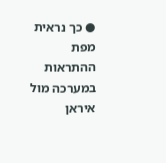● כך נראית מפת ההתראות במערכה מול איראן